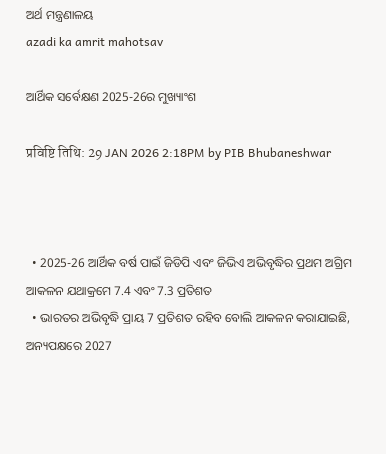ଅର୍ଥ ମନ୍ତ୍ରଣାଳୟ
azadi ka amrit mahotsav

ଆର୍ଥିକ ସର୍ବେକ୍ଷଣ 2025-26ର ମୁଖ୍ୟାଂଶ

प्रविष्टि तिथि: 29 JAN 2026 2:18PM by PIB Bhubaneshwar



  • 2025-26 ଆର୍ଥିକ ବର୍ଷ ପାଇଁ ଜିଡିପି ଏବଂ ଜିଭିଏ ଅଭିବୃଦ୍ଧିର ପ୍ରଥମ ଅଗ୍ରିମ ଆକଳନ ଯଥାକ୍ରମେ 7.4 ଏବଂ 7.3 ପ୍ରତିଶତ
  • ଭାରତର ଅଭିବୃଦ୍ଧି ପ୍ରାୟ 7 ପ୍ରତିଶତ ରହିବ ବୋଲି ଆକଳନ କରାଯାଇଛି, ଅନ୍ୟପକ୍ଷରେ 2027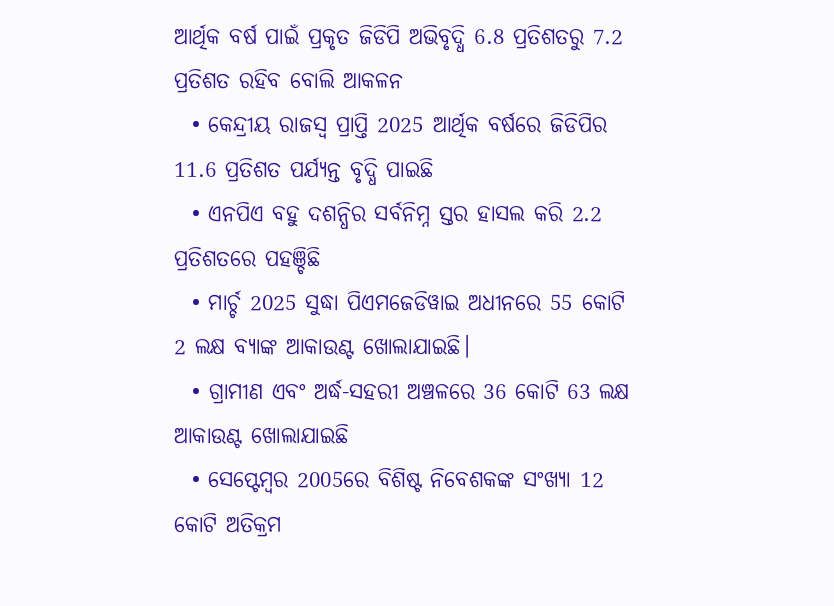ଆର୍ଥିକ ବର୍ଷ ପାଇଁ ପ୍ରକୃତ ଜିଡିପି ଅଭିବୃଦ୍ଧି 6.8 ପ୍ରତିଶତରୁ 7.2 ପ୍ରତିଶତ ରହିବ ବୋଲି ଆକଳନ
  • କେନ୍ଦ୍ରୀୟ ରାଜସ୍ୱ ପ୍ରାପ୍ତି 2025 ଆର୍ଥିକ ବର୍ଷରେ ଜିଡିପିର 11.6 ପ୍ରତିଶତ ପର୍ଯ୍ୟନ୍ତ ବୃଦ୍ଧି ପାଇଛି
  • ଏନପିଏ ବହୁ ଦଶନ୍ଧିର ସର୍ବନିମ୍ନ ସ୍ତର ହାସଲ କରି 2.2 ପ୍ରତିଶତରେ ପହଞ୍ଚିଛି
  • ମାର୍ଚ୍ଚ 2025 ସୁଦ୍ଧା ପିଏମଜେଡିୱାଇ ଅଧୀନରେ 55 କୋଟି 2 ଲକ୍ଷ ବ୍ୟାଙ୍କ ଆକାଉଣ୍ଟ ଖୋଲାଯାଇଛି।
  • ଗ୍ରାମୀଣ ଏବଂ ଅର୍ଦ୍ଧ-ସହରୀ ଅଞ୍ଚଳରେ 36 କୋଟି 63 ଲକ୍ଷ ଆକାଉଣ୍ଟ ଖୋଲାଯାଇଛି
  • ସେପ୍ଟେମ୍ବର 2005ରେ ବିଶିଷ୍ଟ ନିବେଶକଙ୍କ ସଂଖ୍ୟା 12 କୋଟି ଅତିକ୍ରମ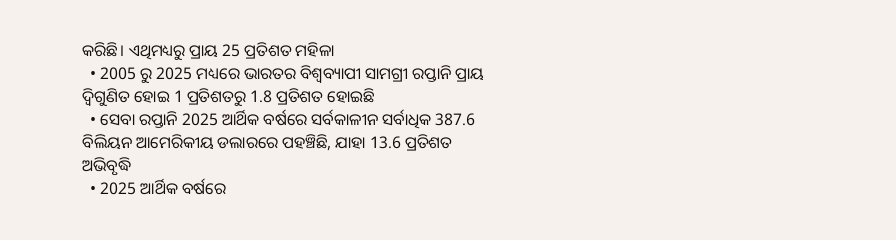କରିଛି। ଏଥିମଧ୍ୟରୁ ପ୍ରାୟ 25 ପ୍ରତିଶତ ମହିଳା
  • 2005 ରୁ 2025 ମଧ୍ୟରେ ଭାରତର ବିଶ୍ୱବ୍ୟାପୀ ସାମଗ୍ରୀ ରପ୍ତାନି ପ୍ରାୟ ଦ୍ୱିଗୁଣିତ ହୋଇ 1 ପ୍ରତିଶତରୁ 1.8 ପ୍ରତିଶତ ହୋଇଛି
  • ସେବା ରପ୍ତାନି 2025 ଆର୍ଥିକ ବର୍ଷରେ ସର୍ବକାଳୀନ ସର୍ବାଧିକ 387.6 ବିଲିୟନ ଆମେରିକୀୟ ଡଲାରରେ ପହଞ୍ଚିଛି, ଯାହା 13.6 ପ୍ରତିଶତ ଅଭିବୃଦ୍ଧି
  • 2025 ଆର୍ଥିକ ବର୍ଷରେ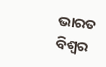ଭାରତ ବିଶ୍ୱର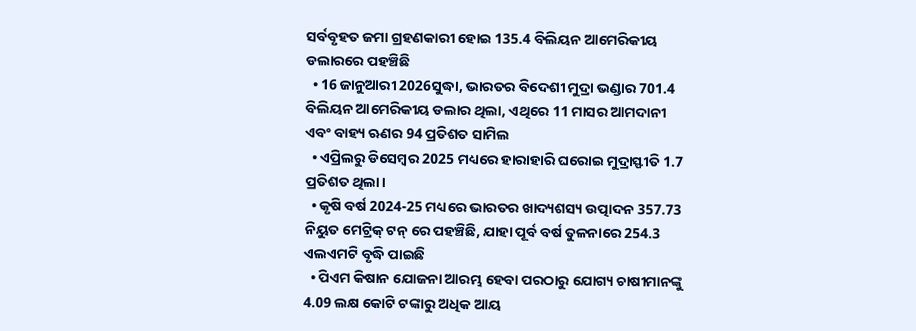ସର୍ବବୃହତ ଜମା ଗ୍ରହଣକାରୀ ହୋଇ 135.4 ବିଲିୟନ ଆମେରିକୀୟ ଡଲାରରେ ପହଞ୍ଚିଛି
  • 16 ଜାନୁଆରୀ 2026ସୁଦ୍ଧା, ଭାରତର ବିଦେଶୀ ମୁଦ୍ରା ଭଣ୍ଡାର 701.4 ବିଲିୟନ ଆମେରିକୀୟ ଡଲାର ଥିଲା, ଏଥିରେ 11 ମାସର ଆମଦାନୀ ଏବଂ ବାହ୍ୟ ଋଣର 94 ପ୍ରତିଶତ ସାମିଲ
  • ଏପ୍ରିଲରୁ ଡିସେମ୍ବର 2025 ମଧ୍ୟରେ ହାରାହାରି ଘରୋଇ ମୁଦ୍ରାସ୍ଫୀତି 1.7 ପ୍ରତିଶତ ଥିଲା।
  • କୃଷି ବର୍ଷ 2024-25 ମଧ୍ୟରେ ଭାରତର ଖାଦ୍ୟଶସ୍ୟ ଉତ୍ପାଦନ 357.73 ନିୟୁତ ମେଟ୍ରିକ୍ ଟନ୍ ରେ ପହଞ୍ଚିଛି, ଯାହା ପୂର୍ବ ବର୍ଷ ତୁଳନାରେ 254.3 ଏଲଏମଟି ବୃଦ୍ଧି ପାଇଛି
  • ପିଏମ କିଷାନ ଯୋଜନା ଆରମ୍ଭ ହେବା ପରଠାରୁ ଯୋଗ୍ୟ ଚାଷୀମାନଙ୍କୁ 4.09 ଲକ୍ଷ କୋଟି ଟଙ୍କାରୁ ଅଧିକ ଆୟ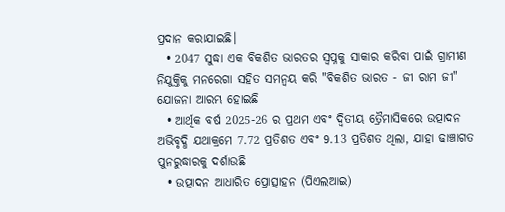ପ୍ରଦାନ କରାଯାଇଛି।
  • 2047 ସୁଦ୍ଧା ଏକ ବିକଶିତ ଭାରତର ସ୍ୱପ୍ନକୁ ସାକାର କରିବା ପାଇଁ ଗ୍ରାମୀଣ ନିଯୁକ୍ତିକୁ ମନରେଗା ସହିତ ସମନ୍ୱୟ କରି "ବିକଶିତ ଭାରତ - ଜୀ ରାମ ଜୀ" ଯୋଜନା ଆରମ୍ଭ ହୋଇଛି
  • ଆର୍ଥିକ ବର୍ଷ 2025-26 ର ପ୍ରଥମ ଏବଂ ଦ୍ୱିତୀୟ ତ୍ରୈମାସିକରେ ଉତ୍ପାଦନ ଅଭିବୃଦ୍ଧି ଯଥାକ୍ରମେ 7.72 ପ୍ରତିଶତ ଏବଂ 9.13 ପ୍ରତିଶତ ଥିଲା, ଯାହା ଢାଞ୍ଚାଗତ ପୁନରୁଦ୍ଧାରକୁ ଦର୍ଶାଉଛି
  • ଉତ୍ପାଦନ ଆଧାରିତ ପ୍ରୋତ୍ସାହନ (ପିଏଲଆଇ)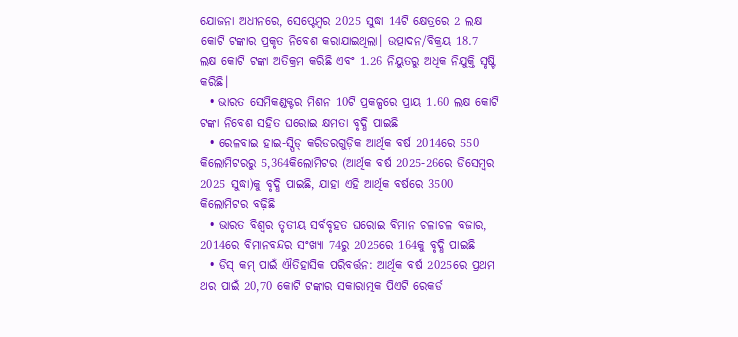ଯୋଜନା ଅଧୀନରେ, ସେପ୍ଟେମ୍ବର 2025 ସୁଦ୍ଧା 14ଟି କ୍ଷେତ୍ରରେ 2 ଲକ୍ଷ କୋଟି ଟଙ୍କାର ପ୍ରକୃତ ନିବେଶ କରାଯାଇଥିଲା। ଉତ୍ପାଦନ/ବିକ୍ରୟ 18.7 ଲକ୍ଷ କୋଟି ଟଙ୍କା ଅତିକ୍ରମ କରିଛି ଏବଂ 1.26 ନିୟୁତରୁ ଅଧିକ ନିଯୁକ୍ତି ସୃଷ୍ଟି କରିଛି।
  • ଭାରତ ସେମିକଣ୍ଡକ୍ଟର ମିଶନ 10ଟି ପ୍ରକଳ୍ପରେ ପ୍ରାୟ 1.60 ଲକ୍ଷ କୋଟି ଟଙ୍କା ନିବେଶ ସହିତ ଘରୋଇ କ୍ଷମତା ବୃଦ୍ଧି ପାଇଛି
  • ରେଳବାଇ ହାଇ-ସ୍ପିଡ୍ କରିଡରଗୁଡ଼ିକ ଆର୍ଥିକ ବର୍ଷ 2014ରେ 550 କିଲୋମିଟରରୁ 5,364କିଲୋମିଟର (ଆର୍ଥିକ ବର୍ଷ 2025-26ରେ ଡିସେମ୍ବର 2025 ସୁଦ୍ଧା)କୁ ବୃଦ୍ଧି ପାଇଛି, ଯାହା ଏହି ଆର୍ଥିକ ବର୍ଷରେ 3500 କିଲୋମିଟର ବଢ଼ିଛି
  • ଭାରତ ବିଶ୍ୱର ତୃତୀୟ ସର୍ବବୃହତ ଘରୋଇ ବିମାନ ଚଳାଚଳ ବଜାର, 2014ରେ ବିମାନବନ୍ଦର ସଂଖ୍ୟା 74ରୁ 2025ରେ 164କୁ ବୃଦ୍ଧି ପାଇଛି
  • ଡିସ୍‌ କମ୍ ପାଇଁ ଐତିହାସିକ ପରିବର୍ତ୍ତନ: ଆର୍ଥିକ ବର୍ଷ 2025ରେ ପ୍ରଥମ ଥର ପାଇଁ 20,70 କୋଟି ଟଙ୍କାର ସକାରାତ୍ମକ ପିଏଟି ରେକର୍ଡ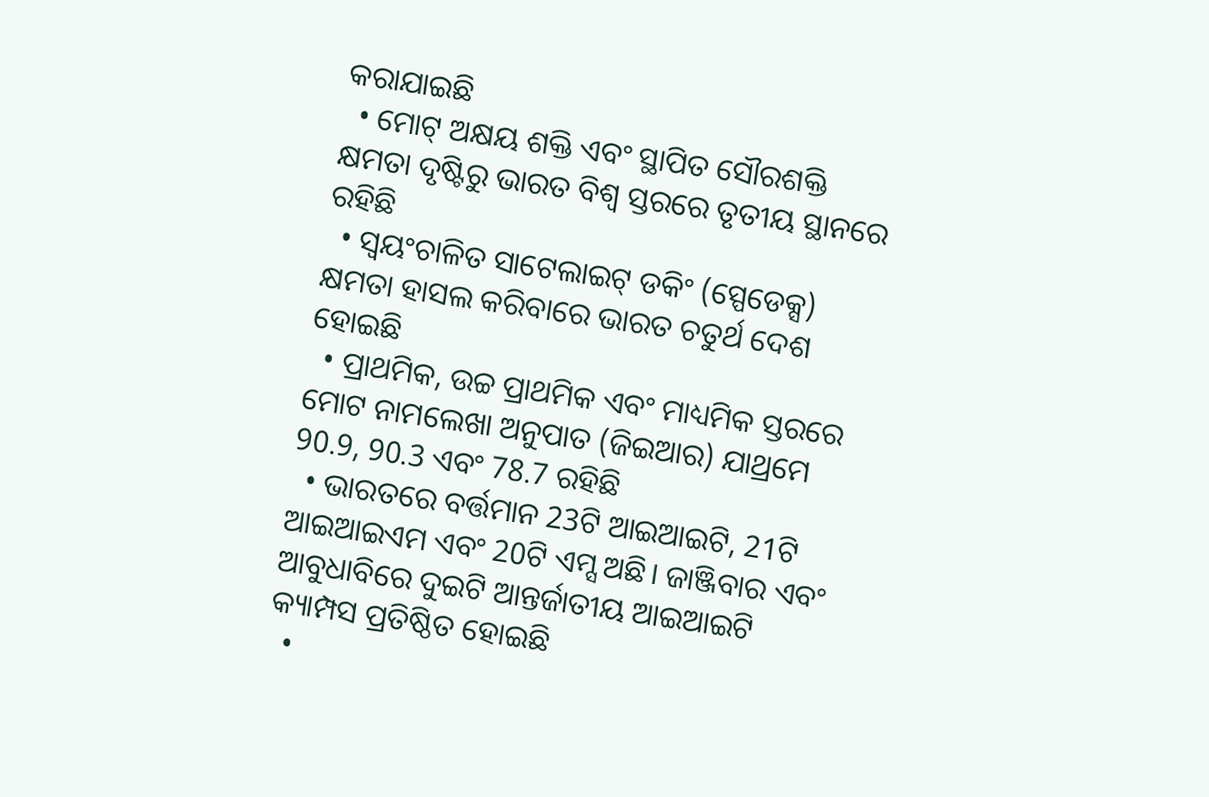କରାଯାଇଛି
  • ମୋଟ୍‌ ଅକ୍ଷୟ ଶକ୍ତି ଏବଂ ସ୍ଥାପିତ ସୌରଶକ୍ତି କ୍ଷମତା ଦୃଷ୍ଟିରୁ ଭାରତ ବିଶ୍ୱ ସ୍ତରରେ ତୃତୀୟ ସ୍ଥାନରେ ରହିଛି
  • ସ୍ୱୟଂଚାଳିତ ସାଟେଲାଇଟ୍ ଡକିଂ (ସ୍ପେଡେକ୍ସ) କ୍ଷମତା ହାସଲ କରିବାରେ ଭାରତ ଚତୁର୍ଥ ଦେଶ ହୋଇଛି
  • ପ୍ରାଥମିକ, ଉଚ୍ଚ ପ୍ରାଥମିକ ଏବଂ ମାଧ୍ୟମିକ ସ୍ତରରେ ମୋଟ ନାମଲେଖା ଅନୁପାତ (ଜିଇଆର) ଯାଥ୍ରମେ 90.9, 90.3 ଏବଂ 78.7 ରହିଛି
  • ଭାରତରେ ବର୍ତ୍ତମାନ 23ଟି ଆଇଆଇଟି, 21ଟି ଆଇଆଇଏମ ଏବଂ 20ଟି ଏମ୍ସ ଅଛି। ଜାଞ୍ଜିବାର ଏବଂ ଆବୁଧାବିରେ ଦୁଇଟି ଆନ୍ତର୍ଜାତୀୟ ଆଇଆଇଟି କ୍ୟାମ୍ପସ ପ୍ରତିଷ୍ଠିତ ହୋଇଛି
  •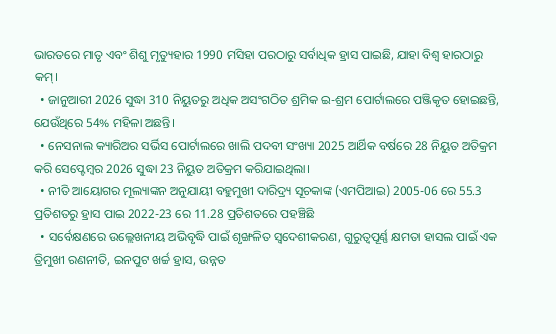ଭାରତରେ ମାତୃ ଏବଂ ଶିଶୁ ମୃତ୍ୟୁହାର 1990 ମସିହା ପରଠାରୁ ସର୍ବାଧିକ ହ୍ରାସ ପାଇଛି, ଯାହା ବିଶ୍ୱ ହାରଠାରୁ କମ୍।
  • ଜାନୁଆରୀ 2026 ସୁଦ୍ଧା 310 ନିୟୁତରୁ ଅଧିକ ଅସଂଗଠିତ ଶ୍ରମିକ ଇ-ଶ୍ରମ ପୋର୍ଟାଲରେ ପଞ୍ଜିକୃତ ହୋଇଛନ୍ତି, ଯେଉଁଥିରେ 54% ମହିଳା ଅଛନ୍ତି।
  • ନେସନାଲ କ୍ୟାରିଅର ସର୍ଭିସ ପୋର୍ଟାଲରେ ଖାଲି ପଦବୀ ସଂଖ୍ୟା 2025 ଆର୍ଥିକ ବର୍ଷରେ 28 ନିୟୁତ ଅତିକ୍ରମ କରି ସେପ୍ଟେମ୍ବର 2026 ସୁଦ୍ଧା 23 ନିୟୁତ ଅତିକ୍ରମ କରିଯାଇଥିଲା।
  • ନୀତି ଆୟୋଗର ମୂଲ୍ୟାଙ୍କନ ଅନୁଯାୟୀ ବହୁମୁଖୀ ଦାରିଦ୍ର୍ୟ ସୂଚକାଙ୍କ (ଏମପିଆଇ) 2005-06 ରେ 55.3 ପ୍ରତିଶତରୁ ହ୍ରାସ ପାଇ 2022-23 ରେ 11.28 ପ୍ରତିଶତରେ ପହଞ୍ଚିଛି
  • ସର୍ବେକ୍ଷଣରେ ଉଲ୍ଲେଖନୀୟ ଅଭିବୃଦ୍ଧି ପାଇଁ ଶୃଙ୍ଖଳିତ ସ୍ୱଦେଶୀକରଣ, ଗୁରୁତ୍ୱପୂର୍ଣ୍ଣ କ୍ଷମତା ହାସଲ ପାଇଁ ଏକ ତ୍ରିମୁଖୀ ରଣନୀତି, ଇନପୁଟ ଖର୍ଚ୍ଚ ହ୍ରାସ, ଉନ୍ନତ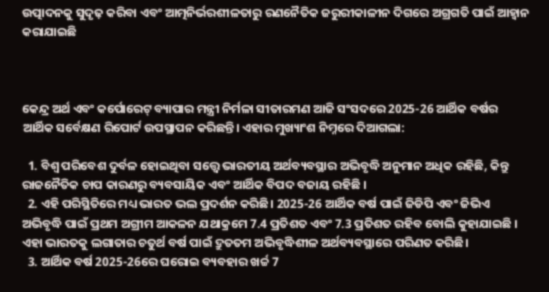ଉତ୍ପାଦନକୁ ସୁଦୃଢ଼ କରିବା ଏବଂ ଆତ୍ମନିର୍ଭରଶୀଳତାରୁ ରଣନୈତିକ ଜରୁରୀକାଳୀନ ଦିଗରେ ଅଗ୍ରଗତି ପାଇଁ ଆହ୍ୱାନ କରାଯାଇଛି



କେନ୍ଦ୍ର ଅର୍ଥ ଏବଂ କର୍ପୋରେଟ୍ ବ୍ୟାପାର ମନ୍ତ୍ରୀ ନିର୍ମଳା ସୀତାରମଣ ଆଜି ସଂସଦରେ 2025-26 ଆର୍ଥିକ ବର୍ଷର ଆର୍ଥିକ ସର୍ବେକ୍ଷଣ ରିପୋର୍ଟ ଉପସ୍ଥାପନ କରିଛନ୍ତି। ଏହାର ମୁଖ୍ୟାଂଶ ନିମ୍ନରେ ଦିଆଗଲା:

  1. ବିଶ୍ୱ ପରିବେଶ ଦୁର୍ବଳ ହୋଇଥିବା ସତ୍ତ୍ୱେ ଭାରତୀୟ ଅର୍ଥବ୍ୟବସ୍ଥାର ଅଭିବୃଦ୍ଧି ଅନୁମାନ ଅଧିକ ରହିଛି, କିନ୍ତୁ ରାଜନୈତିକ ଚାପ କାରଣରୁ ବ୍ୟବସାୟିକ ଏବଂ ଆର୍ଥିକ ବିପଦ ବଜାୟ ରହିଛି ।
  2. ଏହି ପରିସ୍ଥିତିରେ ମଧ୍ୟ ଭାରତ ଭଲ ପ୍ରଦର୍ଶନ କରିଛି। 2025-26 ଆର୍ଥିକ ବର୍ଷ ପାଇଁ ଜିଡିପି ଏବଂ ଜିଭିଏ ଅଭିବୃଦ୍ଧି ପାଇଁ ପ୍ରଥମ ଅଗ୍ରୀମ ଆକଳନ ଯଥାକ୍ରମେ 7.4 ପ୍ରତିଶତ ଏବଂ 7.3 ପ୍ରତିଶତ ରହିବ ବୋଲି କୁହାଯାଇଛି । ଏହା ଭାରତକୁ ଲଗାତାର ଚତୁର୍ଥ ବର୍ଷ ପାଇଁ ଦ୍ରୁତତମ ଅଭିବୃଦ୍ଧିଶୀଳ ଅର୍ଥବ୍ୟବସ୍ଥାରେ ପରିଣତ କରିଛି।
  3. ଆର୍ଥିକ ବର୍ଷ 2025-26ରେ ଘରୋଇ ବ୍ୟବହାର ଖର୍ଚ୍ଚ 7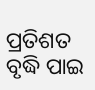ପ୍ରତିଶତ ବୃଦ୍ଧି ପାଇ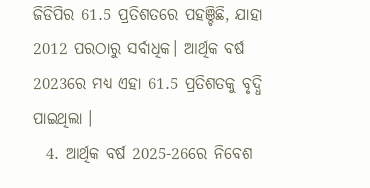ଜିଡିପିର 61.5 ପ୍ରତିଶତରେ ପହଞ୍ଚିଛି, ଯାହା 2012 ପରଠାରୁ ସର୍ବାଧିକ। ଆର୍ଥିକ ବର୍ଷ 2023ରେ ମଧ୍ୟ ଏହା 61.5 ପ୍ରତିଶତକୁ ବୃଦ୍ଧି ପାଇଥିଲା ।
  4. ଆର୍ଥିକ ବର୍ଷ 2025-26ରେ ନିବେଶ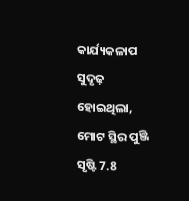କାର୍ଯ୍ୟକଳାପ ସୁଦୃଢ଼ ହୋଇଥିଲା, ମୋଟ ସ୍ଥିର ପୁଞ୍ଜି ସୃଷ୍ଟି 7.8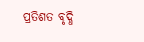ପ୍ରତିଶତ ବୃଦ୍ଧି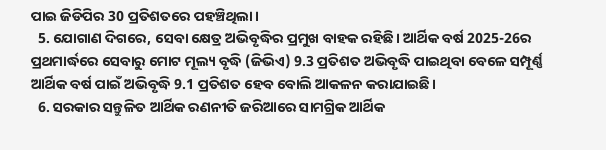ପାଇ ଜିଡିପିର 30 ପ୍ରତିଶତରେ ପହଞ୍ଚିଥିଲା।
  5. ଯୋଗାଣ ଦିଗରେ, ସେବା କ୍ଷେତ୍ର ଅଭିବୃଦ୍ଧିର ପ୍ରମୁଖ ବାହକ ରହିଛି। ଆର୍ଥିକ ବର୍ଷ 2025-26ର ପ୍ରଥମାର୍ଦ୍ଧରେ ସେବାରୁ ମୋଟ ମୂଲ୍ୟ ବୃଦ୍ଧି (ଜିଭିଏ) 9.3 ପ୍ରତିଶତ ଅଭିବୃଦ୍ଧି ପାଇଥିବା ବେଳେ ସମ୍ପୂର୍ଣ୍ଣ ଆର୍ଥିକ ବର୍ଷ ପାଇଁ ଅଭିବୃଦ୍ଧି 9.1 ପ୍ରତିଶତ ହେବ ବୋଲି ଆକଳନ କରାଯାଇଛି।
  6. ସରକାର ସନ୍ତୁଳିତ ଆର୍ଥିକ ରଣନୀତି ଜରିଆରେ ସାମଗ୍ରିକ ଆର୍ଥିକ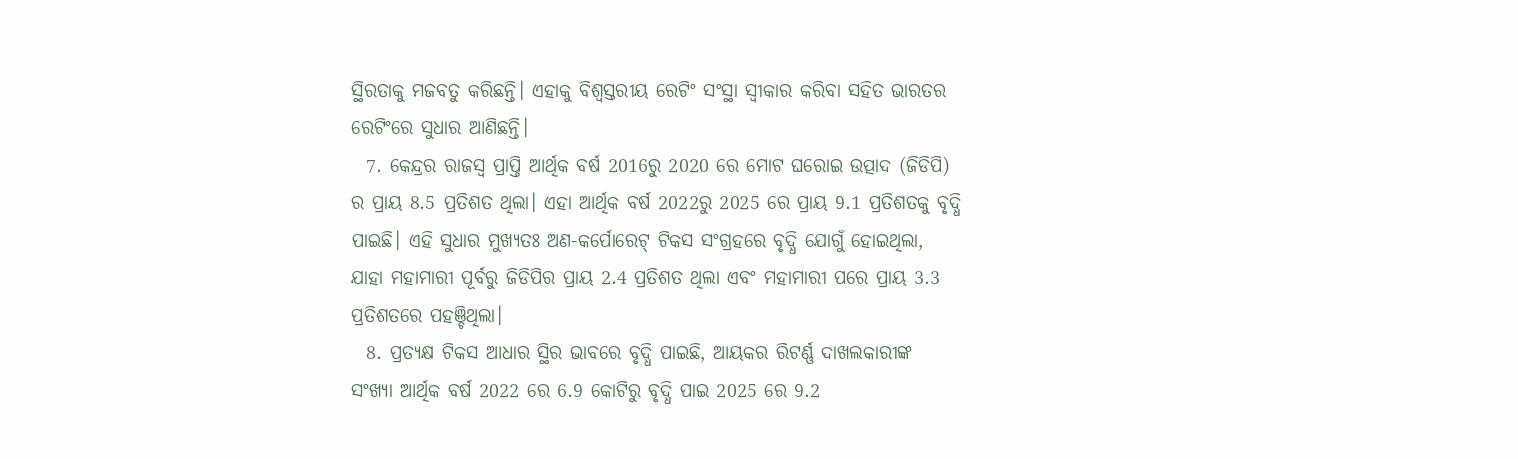ସ୍ଥିରତାକୁ ମଜବତୁ କରିଛନ୍ତି। ଏହାକୁ ବିଶ୍ୱସ୍ତରୀୟ ରେଟିଂ ସଂସ୍ଥା ସ୍ୱୀକାର କରିବା ସହିତ ଭାରତର ରେଟିଂରେ ସୁଧାର ଆଣିଛନ୍ତି।
  7. କେନ୍ଦ୍ରର ରାଜସ୍ୱ ପ୍ରାପ୍ତି ଆର୍ଥିକ ବର୍ଷ 2016ରୁ 2020 ରେ ମୋଟ ଘରୋଇ ଉତ୍ପାଦ (ଜିଡିପି) ର ପ୍ରାୟ 8.5 ପ୍ରତିଶତ ଥିଲା। ଏହା ଆର୍ଥିକ ବର୍ଷ 2022ରୁ 2025 ରେ ପ୍ରାୟ 9.1 ପ୍ରତିଶତକୁ ବୃଦ୍ଧି ପାଇଛି। ଏହି ସୁଧାର ମୁଖ୍ୟତଃ ଅଣ-କର୍ପୋରେଟ୍ ଟିକସ ସଂଗ୍ରହରେ ବୃଦ୍ଧି ଯୋଗୁଁ ହୋଇଥିଲା, ଯାହା ମହାମାରୀ ପୂର୍ବରୁ ଜିଡିପିର ପ୍ରାୟ 2.4 ପ୍ରତିଶତ ଥିଲା ଏବଂ ମହାମାରୀ ପରେ ପ୍ରାୟ 3.3 ପ୍ରତିଶତରେ ପହଞ୍ଚିଥିଲା।
  8. ପ୍ରତ୍ୟକ୍ଷ ଟିକସ ଆଧାର ସ୍ଥିର ଭାବରେ ବୃଦ୍ଧି ପାଇଛି, ଆୟକର ରିଟର୍ଣ୍ଣ ଦାଖଲକାରୀଙ୍କ ସଂଖ୍ୟା ଆର୍ଥିକ ବର୍ଷ 2022 ରେ 6.9 କୋଟିରୁ ବୃଦ୍ଧି ପାଇ 2025 ରେ 9.2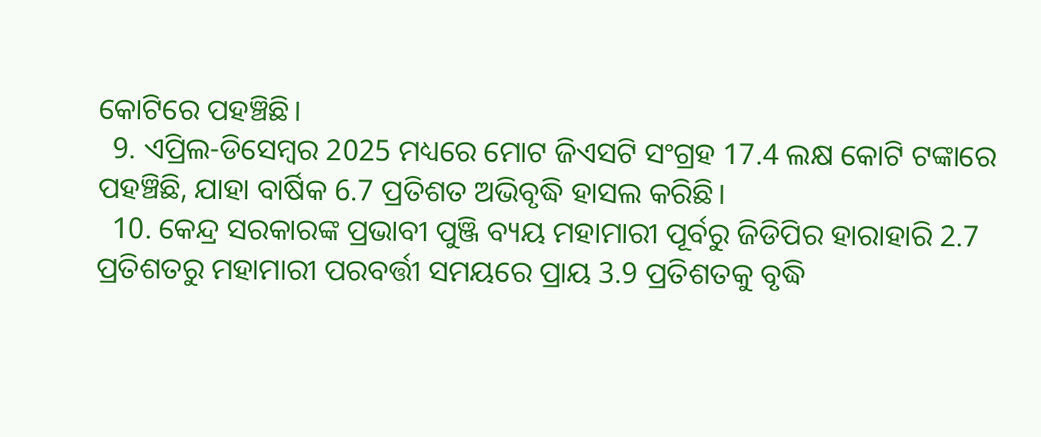କୋଟିରେ ପହଞ୍ଚିଛି।
  9. ଏପ୍ରିଲ-ଡିସେମ୍ବର 2025 ମଧ୍ୟରେ ମୋଟ ଜିଏସଟି ସଂଗ୍ରହ 17.4 ଲକ୍ଷ କୋଟି ଟଙ୍କାରେ ପହଞ୍ଚିଛି, ଯାହା ବାର୍ଷିକ 6.7 ପ୍ରତିଶତ ଅଭିବୃଦ୍ଧି ହାସଲ କରିଛି।
  10. କେନ୍ଦ୍ର ସରକାରଙ୍କ ପ୍ରଭାବୀ ପୁଞ୍ଜି ବ୍ୟୟ ମହାମାରୀ ପୂର୍ବରୁ ଜିଡିପିର ହାରାହାରି 2.7 ପ୍ରତିଶତରୁ ମହାମାରୀ ପରବର୍ତ୍ତୀ ସମୟରେ ପ୍ରାୟ 3.9 ପ୍ରତିଶତକୁ ବୃଦ୍ଧି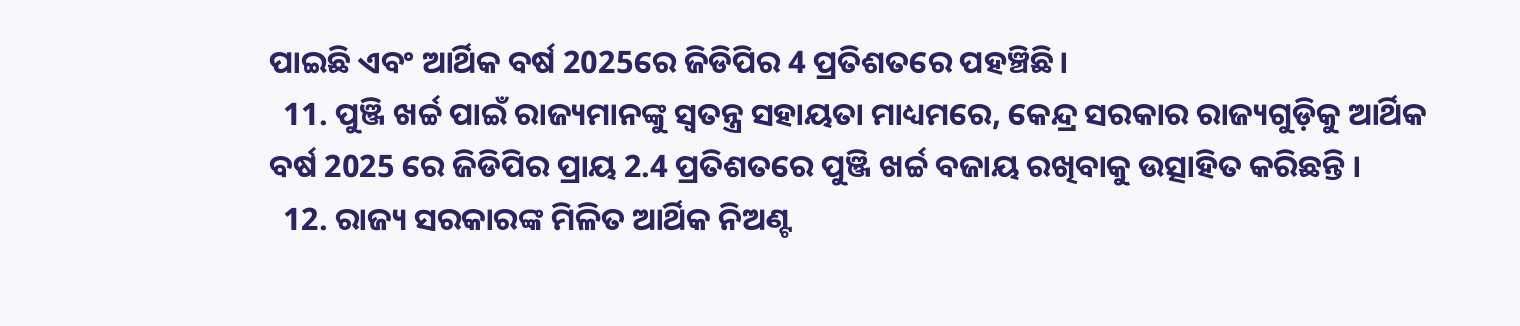ପାଇଛି ଏବଂ ଆର୍ଥିକ ବର୍ଷ 2025ରେ ଜିଡିପିର 4 ପ୍ରତିଶତରେ ପହଞ୍ଚିଛି।
  11. ପୁଞ୍ଜି ଖର୍ଚ୍ଚ ପାଇଁ ରାଜ୍ୟମାନଙ୍କୁ ସ୍ୱତନ୍ତ୍ର ସହାୟତା ମାଧ୍ୟମରେ, କେନ୍ଦ୍ର ସରକାର ରାଜ୍ୟଗୁଡ଼ିକୁ ଆର୍ଥିକ ବର୍ଷ 2025 ରେ ଜିଡିପିର ପ୍ରାୟ 2.4 ପ୍ରତିଶତରେ ପୁଞ୍ଜି ଖର୍ଚ୍ଚ ବଜାୟ ରଖିବାକୁ ଉତ୍ସାହିତ କରିଛନ୍ତି ।
  12. ରାଜ୍ୟ ସରକାରଙ୍କ ମିଳିତ ଆର୍ଥିକ ନିଅଣ୍ଟ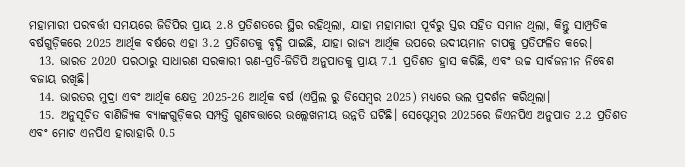ମହାମାରୀ ପରବର୍ତ୍ତୀ ସମୟରେ ଜିଡିପିର ପ୍ରାୟ 2.8 ପ୍ରତିଶତରେ ସ୍ଥିର ରହିଥିଲା, ଯାହା ମହାମାରୀ ପୂର୍ବରୁ ସ୍ତର ସହିତ ସମାନ ଥିଲା, କିନ୍ତୁ ସାମ୍ପ୍ରତିକ ବର୍ଷଗୁଡ଼ିକରେ 2025 ଆର୍ଥିକ ବର୍ଷରେ ଏହା 3.2 ପ୍ରତିଶତକୁ ବୃଦ୍ଧି ପାଇଛି, ଯାହା ରାଜ୍ୟ ଆର୍ଥିକ ଉପରେ ଉଦୀୟମାନ ଚାପକୁ ପ୍ରତିଫଳିତ କରେ।
  13. ଭାରତ 2020 ପରଠାରୁ ସାଧାରଣ ସରକାରୀ ଋଣ-ପ୍ରତି-ଜିଡିପି ଅନୁପାତକୁ ପ୍ରାୟ 7.1 ପ୍ରତିଶତ ହ୍ରାସ କରିଛି, ଏବଂ ଉଚ୍ଚ ସାର୍ବଜନୀନ ନିବେଶ ବଜାୟ ରଖିଛି।
  14. ଭାରତର ମୁଦ୍ରା ଏବଂ ଆର୍ଥିକ କ୍ଷେତ୍ର 2025-26 ଆର୍ଥିକ ବର୍ଷ (ଏପ୍ରିଲ ରୁ ଡିସେମ୍ବର 2025) ମଧ୍ୟରେ ଭଲ ପ୍ରଦର୍ଶନ କରିଥିଲା।
  15. ଅନୁସୂଚିତ ବାଣିଜ୍ୟିକ ବ୍ୟାଙ୍କଗୁଡ଼ିକର ସମ୍ପତ୍ତି ଗୁଣବତ୍ତାରେ ଉଲ୍ଲେଖନୀୟ ଉନ୍ନତି ଘଟିଛି। ସେପ୍ଟେମ୍ବର 2025ରେ ଜିଏନପିଏ ଅନୁପାତ 2.2 ପ୍ରତିଶତ ଏବଂ ମୋଟ ଏନପିଏ ହାରାହାରି 0.5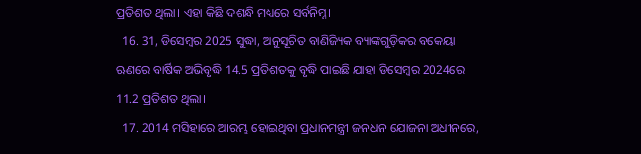ପ୍ରତିଶତ ଥିଲା। ଏହା କିଛି ଦଶନ୍ଧି ମଧ୍ୟରେ ସର୍ବନିମ୍ନ।
  16. 31, ଡିସେମ୍ବର 2025 ସୁଦ୍ଧା, ଅନୁସୂଚିତ ବାଣିଜ୍ୟିକ ବ୍ୟାଙ୍କଗୁଡ଼ିକର ବକେୟା ଋଣରେ ବାର୍ଷିକ ଅଭିବୃଦ୍ଧି 14.5 ପ୍ରତିଶତକୁ ବୃଦ୍ଧି ପାଇଛି ଯାହା ଡିସେମ୍ବର 2024ରେ 11.2 ପ୍ରତିଶତ ଥିଲା।
  17. 2014 ମସିହାରେ ଆରମ୍ଭ ହୋଇଥିବା ପ୍ରଧାନମନ୍ତ୍ରୀ ଜନଧନ ଯୋଜନା ଅଧୀନରେ,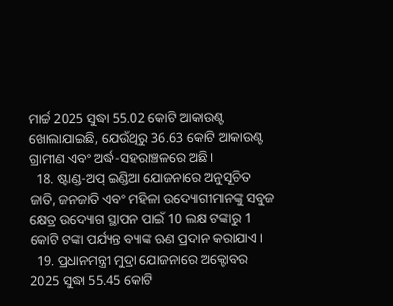ମାର୍ଚ୍ଚ 2025 ସୁଦ୍ଧା 55.02 କୋଟି ଆକାଉଣ୍ଟ ଖୋଲାଯାଇଛି, ଯେଉଁଥିରୁ 36.63 କୋଟି ଆକାଉଣ୍ଟ ଗ୍ରାମୀଣ ଏବଂ ଅର୍ଦ୍ଧ-ସହରାଞ୍ଚଳରେ ଅଛି।
  18. ଷ୍ଟାଣ୍ଡ-ଅପ୍ ଇଣ୍ଡିଆ ଯୋଜନାରେ ଅନୁସୂଚିତ ଜାତି, ଜନଜାତି ଏବଂ ମହିଳା ଉଦ୍ୟୋଗୀମାନଙ୍କୁ ସବୁଜ କ୍ଷେତ୍ର ଉଦ୍ୟୋଗ ସ୍ଥାପନ ପାଇଁ 10 ଲକ୍ଷ ଟଙ୍କାରୁ 1 କୋଟି ଟଙ୍କା ପର୍ଯ୍ୟନ୍ତ ବ୍ୟାଙ୍କ ଋଣ ପ୍ରଦାନ କରାଯାଏ।
  19. ପ୍ରଧାନମନ୍ତ୍ରୀ ମୁଦ୍ରା ଯୋଜନାରେ ଅକ୍ଟୋବର 2025 ସୁଦ୍ଧା 55.45 କୋଟି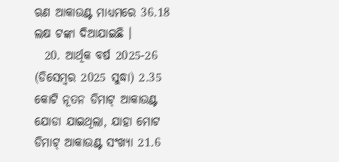ଋଣ ଆକାଉଣ୍ଟ ମାଧ୍ୟମରେ 36.18 ଲକ୍ଷ ଟଙ୍କା ଦିଆଯାଇଛି ।
  20. ଆର୍ଥିକ ବର୍ଷ 2025-26 (ଡିସେମ୍ବର 2025 ସୁଦ୍ଧା) 2.35 କୋଟି ନୂତନ ଡିମାଟ୍ ଆକାଉଣ୍ଟ ଯୋଡା ଯାଇଥିଲା, ଯାହା ମୋଟ ଡିମାଟ୍ ଆକାଉଣ୍ଟ ସଂଖ୍ୟା 21.6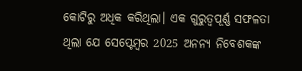କୋଟିରୁ ଅଧିକ କରିଥିଲା। ଏକ ଗୁରୁତ୍ୱପୂର୍ଣ୍ଣ ସଫଳତା ଥିଲା ଯେ ସେପ୍ଟେମ୍ବର 2025 ଅନନ୍ୟ ନିବେଶକଙ୍କ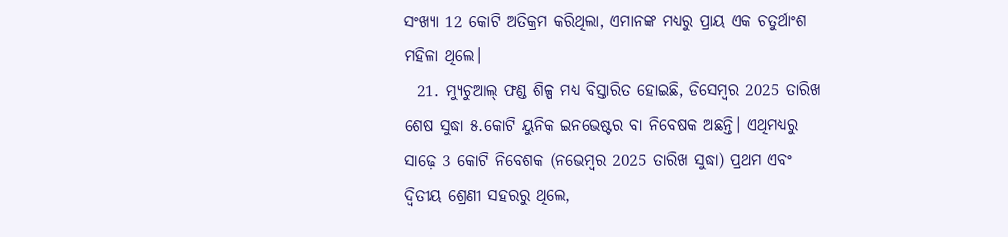ସଂଖ୍ୟା 12 କୋଟି ଅତିକ୍ରମ କରିଥିଲା, ଏମାନଙ୍କ ମଧ୍ୟରୁ ପ୍ରାୟ ଏକ ଚତୁର୍ଥାଂଶ ମହିଳା ଥିଲେ।
  21. ମ୍ୟୁଚୁଆଲ୍ ଫଣ୍ଡ ଶିଳ୍ପ ମଧ୍ୟ ବିସ୍ତାରିତ ହୋଇଛି, ଡିସେମ୍ବର 2025 ତାରିଖ ଶେଷ ସୁଦ୍ଧା ୫.କୋଟି ୟୁନିକ ଇନଭେଷ୍ଟର ବା ନିବେଷକ ଅଛନ୍ତି। ଏଥିମଧ୍ୟରୁ ସାଢ଼େ 3 କୋଟି ନିବେଶକ (ନଭେମ୍ବର 2025 ତାରିଖ ସୁଦ୍ଧା) ପ୍ରଥମ ଏବଂ ଦ୍ୱିତୀୟ ଶ୍ରେଣୀ ସହରରୁ ଥିଲେ,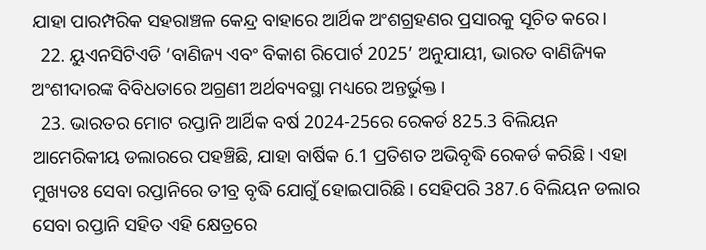ଯାହା ପାରମ୍ପରିକ ସହରାଞ୍ଚଳ କେନ୍ଦ୍ର ବାହାରେ ଆର୍ଥିକ ଅଂଶଗ୍ରହଣର ପ୍ରସାରକୁ ସୂଚିତ କରେ।
  22. ୟୁଏନସିଟିଏଡି ‘ବାଣିଜ୍ୟ ଏବଂ ବିକାଶ ରିପୋର୍ଟ 2025’ ଅନୁଯାୟୀ, ଭାରତ ବାଣିଜ୍ୟିକ ଅଂଶୀଦାରଙ୍କ ବିବିଧତାରେ ଅଗ୍ରଣୀ ଅର୍ଥବ୍ୟବସ୍ଥା ମଧ୍ୟରେ ଅନ୍ତର୍ଭୁକ୍ତ।
  23. ଭାରତର ମୋଟ ରପ୍ତାନି ଆର୍ଥିକ ବର୍ଷ 2024-25ରେ ରେକର୍ଡ 825.3 ବିଲିୟନ ଆମେରିକୀୟ ଡଲାରରେ ପହଞ୍ଚିଛି, ଯାହା ବାର୍ଷିକ 6.1 ପ୍ରତିଶତ ଅଭିବୃଦ୍ଧି ରେକର୍ଡ କରିଛି । ଏହା ମୁଖ୍ୟତଃ ସେବା ରପ୍ତାନିରେ ତୀବ୍ର ବୃଦ୍ଧି ଯୋଗୁଁ ହୋଇପାରିଛି। ସେହିପରି 387.6 ବିଲିୟନ ଡଲାର ସେବା ରପ୍ତାନି ସହିତ ଏହି କ୍ଷେତ୍ରରେ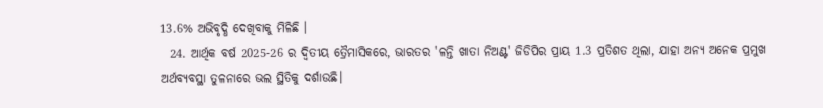13.6% ଅଭିବୃଦ୍ଧି ଦେଖିବାକୁ ମିଳିଛି ।
  24. ଆର୍ଥିକ ବର୍ଷ 2025-26 ର ଦ୍ୱିତୀୟ ତ୍ରୈମାସିକରେ, ଭାରତର 'ଳନ୍ତି ଖାତା ନିଅଣ୍ଟ' ଜିଡିପିର ପ୍ରାୟ 1.3 ପ୍ରତିଶତ ଥିଲା, ଯାହା ଅନ୍ୟ ଅନେକ ପ୍ରମୁଖ ଅର୍ଥବ୍ୟବସ୍ଥା ତୁଳନାରେ ଭଲ ସ୍ଥିତିକୁ ଦର୍ଶାଉଛି।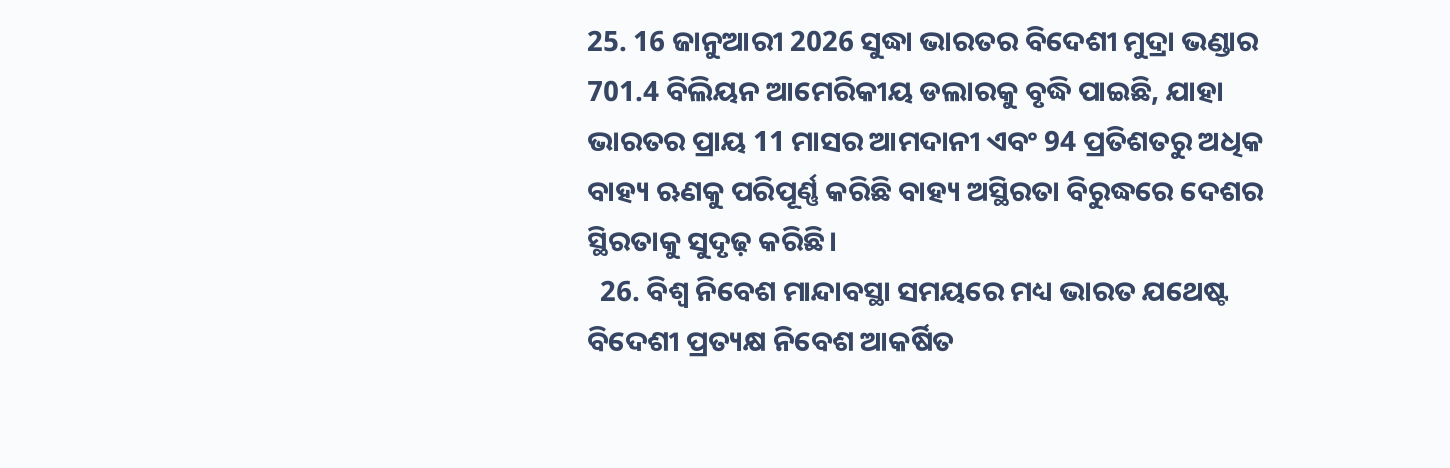25. 16 ଜାନୁଆରୀ 2026 ସୁଦ୍ଧା ଭାରତର ବିଦେଶୀ ମୁଦ୍ରା ଭଣ୍ଡାର 701.4 ବିଲିୟନ ଆମେରିକୀୟ ଡଲାରକୁ ବୃଦ୍ଧି ପାଇଛି, ଯାହା ଭାରତର ପ୍ରାୟ 11 ମାସର ଆମଦାନୀ ଏବଂ 94 ପ୍ରତିଶତରୁ ଅଧିକ ବାହ୍ୟ ଋଣକୁ ପରିପୂର୍ଣ୍ଣ କରିଛି ବାହ୍ୟ ଅସ୍ଥିରତା ବିରୁଦ୍ଧରେ ଦେଶର ସ୍ଥିରତାକୁ ସୁଦୃଢ଼ କରିଛି।
  26. ବିଶ୍ୱ ନିବେଶ ମାନ୍ଦାବସ୍ଥା ସମୟରେ ମଧ୍ୟ ଭାରତ ଯଥେଷ୍ଟ ବିଦେଶୀ ପ୍ରତ୍ୟକ୍ଷ ନିବେଶ ଆକର୍ଷିତ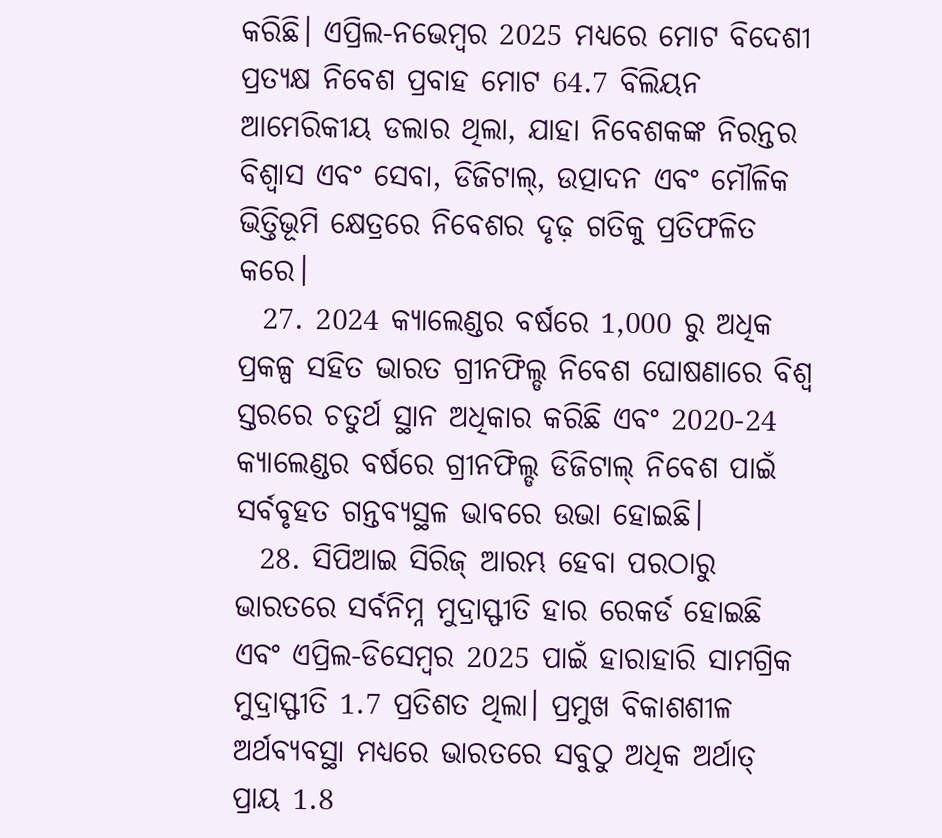କରିଛି। ଏପ୍ରିଲ-ନଭେମ୍ବର 2025 ମଧ୍ୟରେ ମୋଟ ବିଦେଶୀ ପ୍ରତ୍ୟକ୍ଷ ନିବେଶ ପ୍ରବାହ ମୋଟ 64.7 ବିଲିୟନ ଆମେରିକୀୟ ଡଲାର ଥିଲା, ଯାହା ନିବେଶକଙ୍କ ନିରନ୍ତର ବିଶ୍ୱାସ ଏବଂ ସେବା, ଡିଜିଟାଲ୍, ଉତ୍ପାଦନ ଏବଂ ମୌଳିକ ଭିତ୍ତିଭୂମି କ୍ଷେତ୍ରରେ ନିବେଶର ଦୃଢ଼ ଗତିକୁ ପ୍ରତିଫଳିତ କରେ।
  27. 2024 କ୍ୟାଲେଣ୍ଡର ବର୍ଷରେ 1,000 ରୁ ଅଧିକ ପ୍ରକଳ୍ପ ସହିତ ଭାରତ ଗ୍ରୀନଫିଲ୍ଡ ନିବେଶ ଘୋଷଣାରେ ବିଶ୍ୱ ସ୍ତରରେ ଚତୁର୍ଥ ସ୍ଥାନ ଅଧିକାର କରିଛି ଏବଂ 2020-24 କ୍ୟାଲେଣ୍ଡର ବର୍ଷରେ ଗ୍ରୀନଫିଲ୍ଡ ଡିଜିଟାଲ୍ ନିବେଶ ପାଇଁ ସର୍ବବୃହତ ଗନ୍ତବ୍ୟସ୍ଥଳ ଭାବରେ ଉଭା ହୋଇଛି।
  28. ସିପିଆଇ ସିରିଜ୍ ଆରମ୍ଭ ହେବା ପରଠାରୁ ଭାରତରେ ସର୍ବନିମ୍ନ ମୁଦ୍ରାସ୍ଫୀତି ହାର ରେକର୍ଡ ହୋଇଛି ଏବଂ ଏପ୍ରିଲ-ଡିସେମ୍ବର 2025 ପାଇଁ ହାରାହାରି ସାମଗ୍ରିକ ମୁଦ୍ରାସ୍ଫୀତି 1.7 ପ୍ରତିଶତ ଥିଲା। ପ୍ରମୁଖ ବିକାଶଶୀଳ ଅର୍ଥବ୍ୟବସ୍ଥା ମଧ୍ୟରେ ଭାରତରେ ସବୁଠୁ ଅଧିକ ଅର୍ଥାତ୍‌ ପ୍ରାୟ 1.8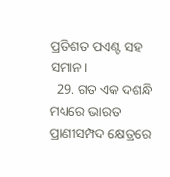ପ୍ରତିଶତ ପଏଣ୍ଟ ସହ ସମାନ।
  29. ଗତ ଏକ ଦଶନ୍ଧି ମଧ୍ୟରେ ଭାରତ ପ୍ରାଣୀସମ୍ପଦ କ୍ଷେତ୍ରରେ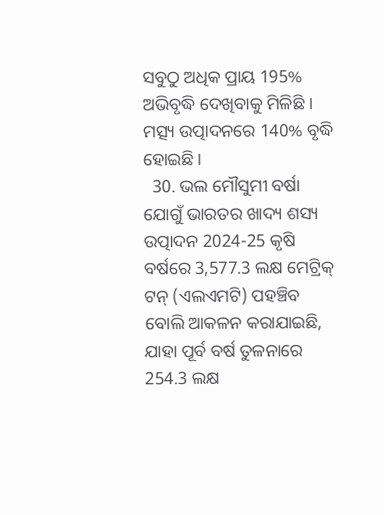ସବୁଠୁ ଅଧିକ ପ୍ରାୟ 195% ଅଭିବୃଦ୍ଧି ଦେଖିବାକୁ ମିଳିଛି । ମତ୍ସ୍ୟ ଉତ୍ପାଦନରେ 140% ବୃଦ୍ଧି ହୋଇଛି।
  30. ଭଲ ମୌସୁମୀ ବର୍ଷା ଯୋଗୁଁ ଭାରତର ଖାଦ୍ୟ ଶସ୍ୟ ଉତ୍ପାଦନ 2024-25 କୃଷି ବର୍ଷରେ 3,577.3 ଲକ୍ଷ ମେଟ୍ରିକ୍ ଟନ୍ (ଏଲଏମଟି) ପହଞ୍ଚିବ ବୋଲି ଆକଳନ କରାଯାଇଛି, ଯାହା ପୂର୍ବ ବର୍ଷ ତୁଳନାରେ 254.3 ଲକ୍ଷ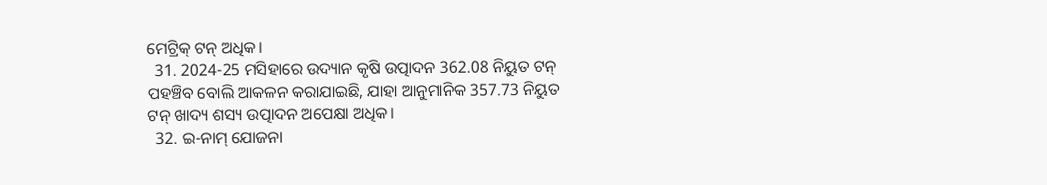ମେଟ୍ରିକ୍ ଟନ୍ ଅଧିକ।
  31. 2024-25 ମସିହାରେ ଉଦ୍ୟାନ କୃଷି ଉତ୍ପାଦନ 362.08 ନିୟୁତ ଟନ୍ ପହଞ୍ଚିବ ବୋଲି ଆକଳନ କରାଯାଇଛି, ଯାହା ଆନୁମାନିକ 357.73 ନିୟୁତ ଟନ୍ ଖାଦ୍ୟ ଶସ୍ୟ ଉତ୍ପାଦନ ଅପେକ୍ଷା ଅଧିକ।
  32. ଇ-ନାମ୍‌ ଯୋଜନା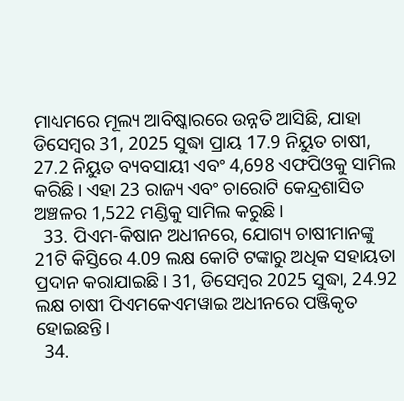ମାଧ୍ୟମରେ ମୂଲ୍ୟ ଆବିଷ୍କାରରେ ଉନ୍ନତି ଆସିଛି, ଯାହା ଡିସେମ୍ବର 31, 2025 ସୁଦ୍ଧା ପ୍ରାୟ 17.9 ନିୟୁତ ଚାଷୀ, 27.2 ନିୟୁତ ବ୍ୟବସାୟୀ ଏବଂ 4,698 ଏଫପିଓକୁ ସାମିଲ କରିଛି। ଏହା 23 ରାଜ୍ୟ ଏବଂ ଚାରୋଟି କେନ୍ଦ୍ରଶାସିତ ଅଞ୍ଚଳର 1,522 ମଣ୍ଡିକୁ ସାମିଲ କରୁଛି।
  33. ପିଏମ-କିଷାନ ଅଧୀନରେ, ଯୋଗ୍ୟ ଚାଷୀମାନଙ୍କୁ 21ଟି କିସ୍ତିରେ 4.09 ଲକ୍ଷ କୋଟି ଟଙ୍କାରୁ ଅଧିକ ସହାୟତା ପ୍ରଦାନ କରାଯାଇଛି। 31, ଡିସେମ୍ବର 2025 ସୁଦ୍ଧା, 24.92 ଲକ୍ଷ ଚାଷୀ ପିଏମକେଏମୱାଇ ଅଧୀନରେ ପଞ୍ଜିକୃତ ହୋଇଛନ୍ତି।
  34.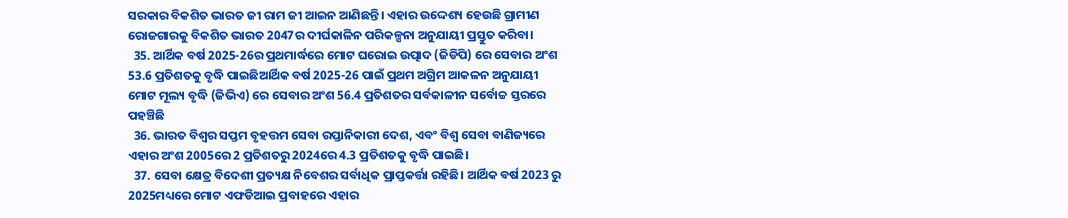ସରକାର ବିକଶିତ ଭାରତ ଜୀ ରାମ ଜୀ ଆଇନ ଆଣିଛନ୍ତି। ଏହାର ଉଦ୍ଦେଶ୍ୟ ହେଉଛି ଗ୍ରାମୀଣ ରୋଜଗାରକୁ ବିକଶିତ ଭାରତ 2047ର ଦୀର୍ଘକାଳିନ ପରିକଳ୍ପନା ଅନୁଯାୟୀ ପ୍ରସ୍ତୁତ କରିବା।
  35. ଆର୍ଥିକ ବର୍ଷ 2025-26ର ପ୍ରଥମାର୍ଦ୍ଧରେ ମୋଟ ଘରୋଇ ଉତ୍ପାଦ (ଜିଡିପି) ରେ ସେବାର ଅଂଶ 53.6 ପ୍ରତିଶତକୁ ବୃଦ୍ଧି ପାଇଛିଆର୍ଥିକ ବର୍ଷ 2025-26 ପାଇଁ ପ୍ରଥମ ଅଗ୍ରିମ ଆକଳନ ଅନୁଯାୟୀ ମୋଟ ମୂଲ୍ୟ ବୃଦ୍ଧି (ଜିଭିଏ) ରେ ସେବାର ଅଂଶ 56.4 ପ୍ରତିଶତର ସର୍ବକାଳୀନ ସର୍ବୋଚ୍ଚ ସ୍ତରରେ ପହଞ୍ଚିଛି
  36. ଭାରତ ବିଶ୍ୱର ସପ୍ତମ ବୃହତ୍ତମ ସେବା ରପ୍ତାନିକାରୀ ଦେଶ, ଏବଂ ବିଶ୍ୱ ସେବା ବାଣିଜ୍ୟରେ ଏହାର ଅଂଶ 2005ରେ 2 ପ୍ରତିଶତରୁ 2024ରେ 4.3 ପ୍ରତିଶତକୁ ବୃଦ୍ଧି ପାଇଛି।
  37. ସେବା କ୍ଷେତ୍ର ବିଦେଶୀ ପ୍ରତ୍ୟକ୍ଷ ନିବେଶର ସର୍ବାଧିକ ପ୍ରାପ୍ତକର୍ତ୍ତା ରହିଛି। ଆର୍ଥିକ ବର୍ଷ 2023 ରୁ 2025ମଧ୍ୟରେ ମୋଟ ଏଫଡିଆଇ ପ୍ରବାହରେ ଏହାର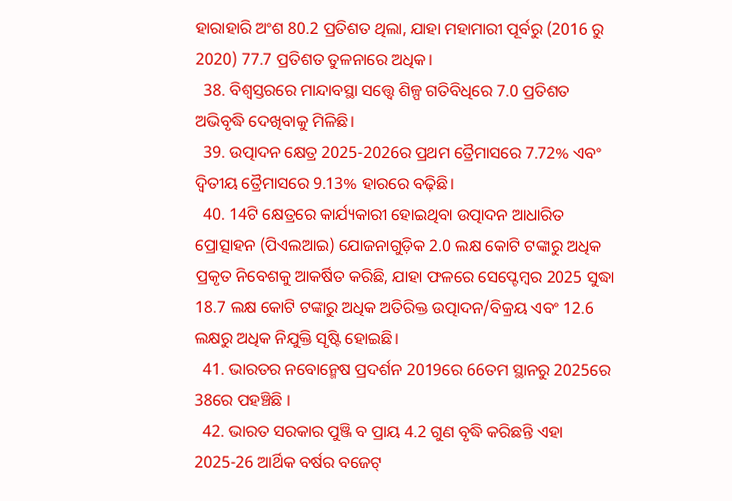ହାରାହାରି ଅଂଶ 80.2 ପ୍ରତିଶତ ଥିଲା, ଯାହା ମହାମାରୀ ପୂର୍ବରୁ (2016 ରୁ 2020) 77.7 ପ୍ରତିଶତ ତୁଳନାରେ ଅଧିକ।
  38. ବିଶ୍ୱସ୍ତରରେ ମାନ୍ଦାବସ୍ଥା ସତ୍ତ୍ୱେ ଶିଳ୍ପ ଗତିବିଧିରେ 7.0 ପ୍ରତିଶତ ଅଭିବୃଦ୍ଧି ଦେଖିବାକୁ ମିଳିଛି।
  39. ଉତ୍ପାଦନ କ୍ଷେତ୍ର 2025-2026ର ପ୍ରଥମ ତ୍ରୈମାସରେ 7.72% ଏବଂ ଦ୍ୱିତୀୟ ତ୍ରୈମାସରେ 9.13% ହାରରେ ବଢ଼ିଛି।
  40. 14ଟି କ୍ଷେତ୍ରରେ କାର୍ଯ୍ୟକାରୀ ହୋଇଥିବା ଉତ୍ପାଦନ ଆଧାରିତ ପ୍ରୋତ୍ସାହନ (ପିଏଲଆଇ) ଯୋଜନାଗୁଡ଼ିକ 2.0 ଲକ୍ଷ କୋଟି ଟଙ୍କାରୁ ଅଧିକ ପ୍ରକୃତ ନିବେଶକୁ ଆକର୍ଷିତ କରିଛି, ଯାହା ଫଳରେ ସେପ୍ଟେମ୍ବର 2025 ସୁଦ୍ଧା 18.7 ଲକ୍ଷ କୋଟି ଟଙ୍କାରୁ ଅଧିକ ଅତିରିକ୍ତ ଉତ୍ପାଦନ/ବିକ୍ରୟ ଏବଂ 12.6 ଲକ୍ଷରୁ ଅଧିକ ନିଯୁକ୍ତି ସୃଷ୍ଟି ହୋଇଛି।
  41. ଭାରତର ନବୋନ୍ମେଷ ପ୍ରଦର୍ଶନ 2019ରେ 66ତମ ସ୍ଥାନରୁ 2025ରେ 38ରେ ପହଞ୍ଚିଛି ।
  42. ଭାରତ ସରକାର ପୁଞ୍ଜି ବ ପ୍ରାୟ 4.2 ଗୁଣ ବୃଦ୍ଧି କରିଛନ୍ତି ଏହା 2025-26 ଆର୍ଥିକ ବର୍ଷର ବଜେଟ୍‌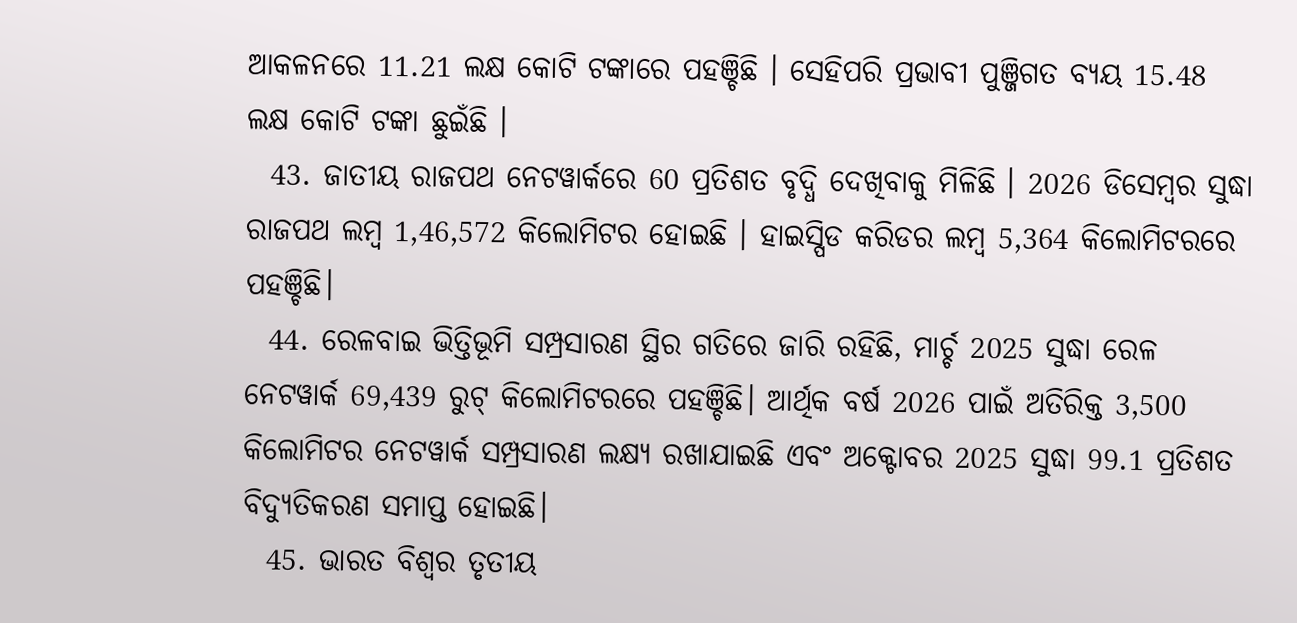ଆକଳନରେ 11.21 ଲକ୍ଷ କୋଟି ଟଙ୍କାରେ ପହଞ୍ଚିଛି । ସେହିପରି ପ୍ରଭାବୀ ପୁଞ୍ଜିଗତ ବ୍ୟୟ 15.48 ଲକ୍ଷ କୋଟି ଟଙ୍କା ଛୁଇଁଛି ।
  43. ଜାତୀୟ ରାଜପଥ ନେଟୱାର୍କରେ 60 ପ୍ରତିଶତ ବୃଦ୍ଧି ଦେଖିବାକୁ ମିଳିଛି । 2026 ଡିସେମ୍ବର ସୁଦ୍ଧା ରାଜପଥ ଲମ୍ବ 1,46,572 କିଲୋମିଟର ହୋଇଛି । ହାଇସ୍ପିଡ କରିଡର ଲମ୍ବ 5,364 କିଲୋମିଟରରେ ପହଞ୍ଚିଛି।
  44. ରେଳବାଇ ଭିତ୍ତିଭୂମି ସମ୍ପ୍ରସାରଣ ସ୍ଥିର ଗତିରେ ଜାରି ରହିଛି, ମାର୍ଚ୍ଚ 2025 ସୁଦ୍ଧା ରେଳ ନେଟୱାର୍କ 69,439 ରୁଟ୍ କିଲୋମିଟରରେ ପହଞ୍ଚିଛି। ଆର୍ଥିକ ବର୍ଷ 2026 ପାଇଁ ଅତିରିକ୍ତ 3,500 କିଲୋମିଟର ନେଟୱାର୍କ ସମ୍ପ୍ରସାରଣ ଲକ୍ଷ୍ୟ ରଖାଯାଇଛି ଏବଂ ଅକ୍ଟୋବର 2025 ସୁଦ୍ଧା 99.1 ପ୍ରତିଶତ ବିଦ୍ୟୁତିକରଣ ସମାପ୍ତ ହୋଇଛି।
  45. ଭାରତ ବିଶ୍ୱର ତୃତୀୟ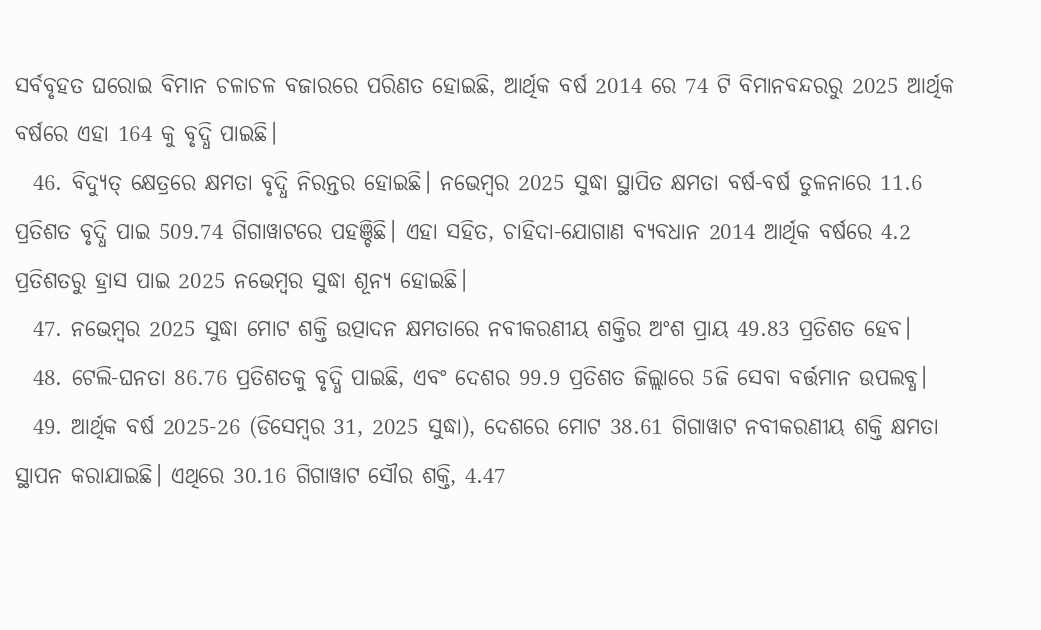ସର୍ବବୃହତ ଘରୋଇ ବିମାନ ଚଳାଚଳ ବଜାରରେ ପରିଣତ ହୋଇଛି, ଆର୍ଥିକ ବର୍ଷ 2014 ରେ 74 ଟି ବିମାନବନ୍ଦରରୁ 2025 ଆର୍ଥିକ ବର୍ଷରେ ଏହା 164 କୁ ବୃଦ୍ଧି ପାଇଛି।
  46. ବିଦ୍ୟୁତ୍ କ୍ଷେତ୍ରରେ କ୍ଷମତା ବୃଦ୍ଧି ନିରନ୍ତର ହୋଇଛି। ନଭେମ୍ବର 2025 ସୁଦ୍ଧା ସ୍ଥାପିତ କ୍ଷମତା ବର୍ଷ-ବର୍ଷ ତୁଳନାରେ 11.6 ପ୍ରତିଶତ ବୃଦ୍ଧି ପାଇ 509.74 ଗିଗାୱାଟରେ ପହଞ୍ଚିଛି। ଏହା ସହିତ, ଚାହିଦା-ଯୋଗାଣ ବ୍ୟବଧାନ 2014 ଆର୍ଥିକ ବର୍ଷରେ 4.2 ପ୍ରତିଶତରୁ ହ୍ରାସ ପାଇ 2025 ନଭେମ୍ବର ସୁଦ୍ଧା ଶୂନ୍ୟ ହୋଇଛି।
  47. ନଭେମ୍ବର 2025 ସୁଦ୍ଧା ମୋଟ ଶକ୍ତି ଉତ୍ପାଦନ କ୍ଷମତାରେ ନବୀକରଣୀୟ ଶକ୍ତିର ଅଂଶ ପ୍ରାୟ 49.83 ପ୍ରତିଶତ ହେବ।
  48. ଟେଲି-ଘନତା 86.76 ପ୍ରତିଶତକୁ ବୃଦ୍ଧି ପାଇଛି, ଏବଂ ଦେଶର 99.9 ପ୍ରତିଶତ ଜିଲ୍ଲାରେ 5ଜି ସେବା ବର୍ତ୍ତମାନ ଉପଲବ୍ଧ।
  49. ଆର୍ଥିକ ବର୍ଷ 2025-26 (ଡିସେମ୍ବର 31, 2025 ସୁଦ୍ଧା), ଦେଶରେ ମୋଟ 38.61 ଗିଗାୱାଟ ନବୀକରଣୀୟ ଶକ୍ତି କ୍ଷମତା ସ୍ଥାପନ କରାଯାଇଛି। ଏଥିରେ 30.16 ଗିଗାୱାଟ ସୌର ଶକ୍ତି, 4.47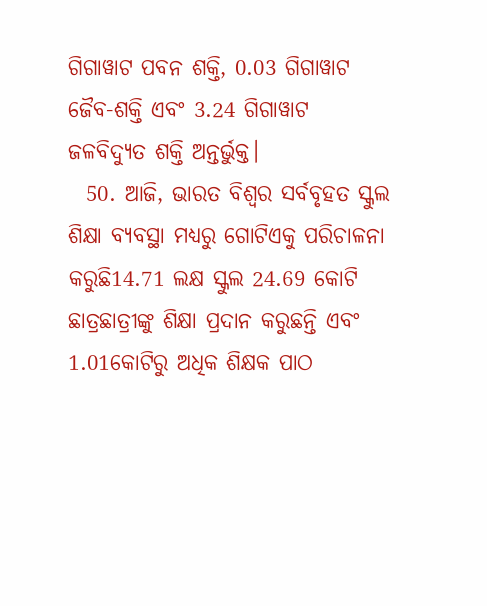ଗିଗାୱାଟ ପବନ ଶକ୍ତି, 0.03 ଗିଗାୱାଟ ଜୈବ-ଶକ୍ତି ଏବଂ 3.24 ଗିଗାୱାଟ ଜଳବିଦ୍ୟୁତ ଶକ୍ତି ଅନ୍ତର୍ଭୁକ୍ତ।
  50. ଆଜି, ଭାରତ ବିଶ୍ୱର ସର୍ବବୃହତ ସ୍କୁଲ ଶିକ୍ଷା ବ୍ୟବସ୍ଥା ମଧ୍ୟରୁ ଗୋଟିଏକୁ ପରିଚାଳନା କରୁଛି14.71 ଲକ୍ଷ ସ୍କୁଲ 24.69 କୋଟି ଛାତ୍ରଛାତ୍ରୀଙ୍କୁ ଶିକ୍ଷା ପ୍ରଦାନ କରୁଛନ୍ତି ଏବଂ 1.01କୋଟିରୁ ଅଧିକ ଶିକ୍ଷକ ପାଠ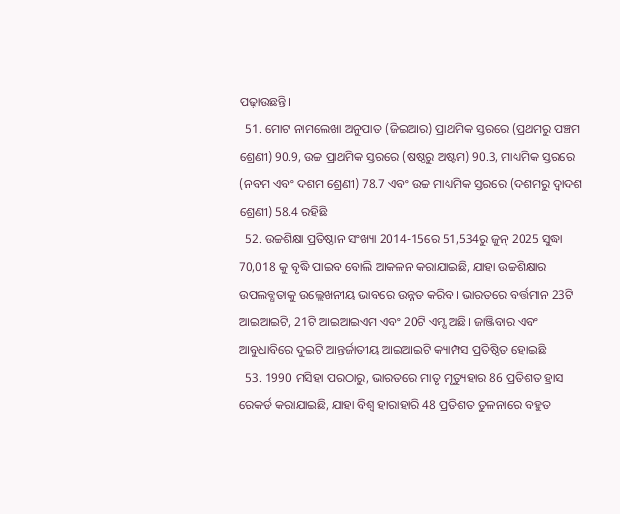ପଢ଼ାଉଛନ୍ତି।
  51. ମୋଟ ନାମଲେଖା ଅନୁପାତ (ଜିଇଆର) ପ୍ରାଥମିକ ସ୍ତରରେ (ପ୍ରଥମରୁ ପଞ୍ଚମ ଶ୍ରେଣୀ) 90.9, ଉଚ୍ଚ ପ୍ରାଥମିକ ସ୍ତରରେ (ଷଷ୍ଠରୁ ଅଷ୍ଟମ) 90.3, ମାଧ୍ୟମିକ ସ୍ତରରେ (ନବମ ଏବଂ ଦଶମ ଶ୍ରେଣୀ) 78.7 ଏବଂ ଉଚ୍ଚ ମାଧ୍ୟମିକ ସ୍ତରରେ (ଦଶମରୁ ଦ୍ୱାଦଶ ଶ୍ରେଣୀ) 58.4 ରହିଛି
  52. ଉଚ୍ଚଶିକ୍ଷା ପ୍ରତିଷ୍ଠାନ ସଂଖ୍ୟା 2014-15ରେ 51,534ରୁ ଜୁନ୍ 2025 ସୁଦ୍ଧା 70,018 କୁ ବୃଦ୍ଧି ପାଇବ ବୋଲି ଆକଳନ କରାଯାଇଛି, ଯାହା ଉଚ୍ଚଶିକ୍ଷାର ଉପଲବ୍ଧତାକୁ ଉଲ୍ଲେଖନୀୟ ଭାବରେ ଉନ୍ନତ କରିବ। ଭାରତରେ ବର୍ତ୍ତମାନ 23ଟି ଆଇଆଇଟି, 21ଟି ଆଇଆଇଏମ ଏବଂ 20ଟି ଏମ୍ସ ଅଛି। ଜାଞ୍ଜିବାର ଏବଂ ଆବୁଧାବିରେ ଦୁଇଟି ଆନ୍ତର୍ଜାତୀୟ ଆଇଆଇଟି କ୍ୟାମ୍ପସ ପ୍ରତିଷ୍ଠିତ ହୋଇଛି
  53. 1990 ମସିହା ପରଠାରୁ, ଭାରତରେ ମାତୃ ମୃତ୍ୟୁହାର 86 ପ୍ରତିଶତ ହ୍ରାସ ରେକର୍ଡ କରାଯାଇଛି, ଯାହା ବିଶ୍ୱ ହାରାହାରି 48 ପ୍ରତିଶତ ତୁଳନାରେ ବହୁତ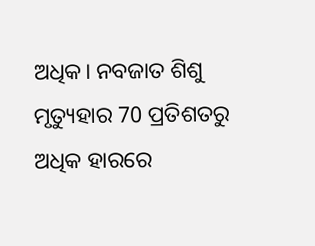ଅଧିକ। ନବଜାତ ଶିଶୁ ମୃତ୍ୟୁହାର 70 ପ୍ରତିଶତରୁ ଅଧିକ ହାରରେ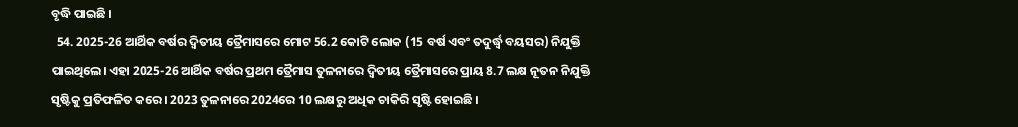ବୃଦ୍ଧି ପାଇଛି ।
  54. 2025-26 ଆର୍ଥିକ ବର୍ଷର ଦ୍ୱିତୀୟ ତ୍ରୈମାସରେ ମୋଟ 56.2 କୋଟି ଲୋକ (15 ବର୍ଷ ଏବଂ ତଦୁର୍ଦ୍ଧ୍ୱ ବୟସର) ନିଯୁକ୍ତି ପାଇଥିଲେ। ଏହା 2025-26 ଆର୍ଥିକ ବର୍ଷର ପ୍ରଥମ ତ୍ରୈମାସ ତୁଳନାରେ ଦ୍ୱିତୀୟ ତ୍ରୈମାସରେ ପ୍ରାୟ 8.7 ଲକ୍ଷ ନୂତନ ନିଯୁକ୍ତି ସୃଷ୍ଟିକୁ ପ୍ରତିଫଳିତ କରେ। 2023 ତୁଳନାରେ 2024ରେ 10 ଲକ୍ଷରୁ ଅଧିକ ଚାକିରି ସୃଷ୍ଟି ହୋଇଛି ।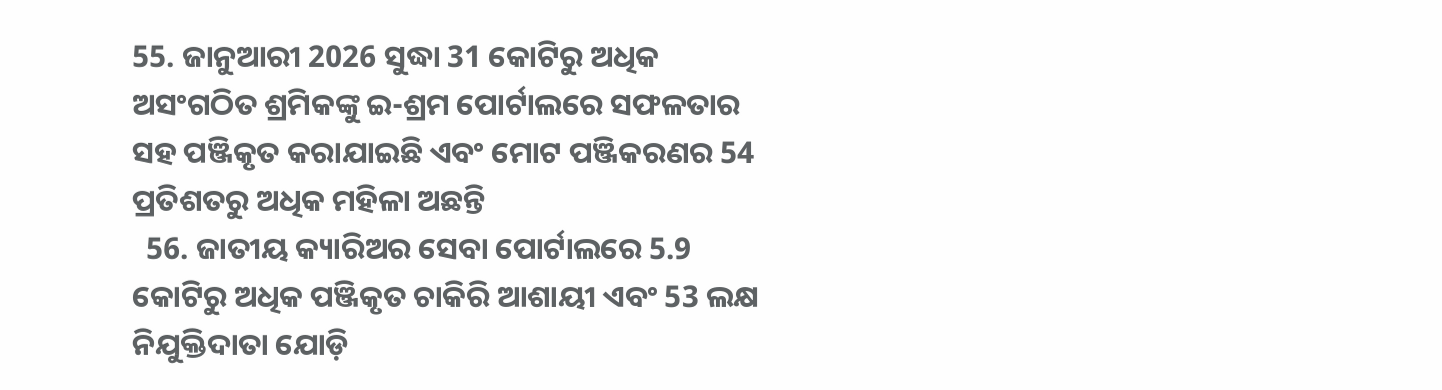55. ଜାନୁଆରୀ 2026 ସୁଦ୍ଧା 31 କୋଟିରୁ ଅଧିକ ଅସଂଗଠିତ ଶ୍ରମିକଙ୍କୁ ଇ-ଶ୍ରମ ପୋର୍ଟାଲରେ ସଫଳତାର ସହ ପଞ୍ଜିକୃତ କରାଯାଇଛି ଏବଂ ମୋଟ ପଞ୍ଜିକରଣର 54 ପ୍ରତିଶତରୁ ଅଧିକ ମହିଳା ଅଛନ୍ତି
  56. ଜାତୀୟ କ୍ୟାରିଅର ସେବା ପୋର୍ଟାଲରେ 5.9 କୋଟିରୁ ଅଧିକ ପଞ୍ଜିକୃତ ଚାକିରି ଆଶାୟୀ ଏବଂ 53 ଲକ୍ଷ ନିଯୁକ୍ତିଦାତା ଯୋଡ଼ି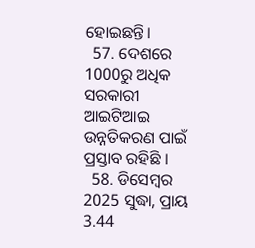ହୋଇଛନ୍ତି।
  57. ଦେଶରେ 1000ରୁ ଅଧିକ ସରକାରୀ ଆଇଟିଆଇ ଉନ୍ନତିକରଣ ପାଇଁ ପ୍ରସ୍ତାବ ରହିଛି ।
  58. ଡିସେମ୍ବର 2025 ସୁଦ୍ଧା, ପ୍ରାୟ 3.44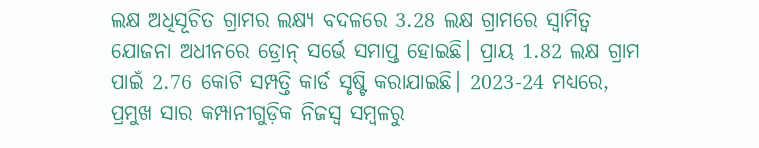ଲକ୍ଷ ଅଧିସୂଚିତ ଗ୍ରାମର ଲକ୍ଷ୍ୟ ବଦଳରେ 3.28 ଲକ୍ଷ ଗ୍ରାମରେ ସ୍ୱାମିତ୍ୱ ଯୋଜନା ଅଧୀନରେ ଡ୍ରୋନ୍ ସର୍ଭେ ସମାପ୍ତ ହୋଇଛି। ପ୍ରାୟ 1.82 ଲକ୍ଷ ଗ୍ରାମ ପାଇଁ 2.76 କୋଟି ସମ୍ପତ୍ତି କାର୍ଡ ସୃଷ୍ଟି କରାଯାଇଛି। 2023-24 ମଧ୍ୟରେ, ପ୍ରମୁଖ ସାର କମ୍ପାନୀଗୁଡ଼ିକ ନିଜସ୍ୱ ସମ୍ବଳରୁ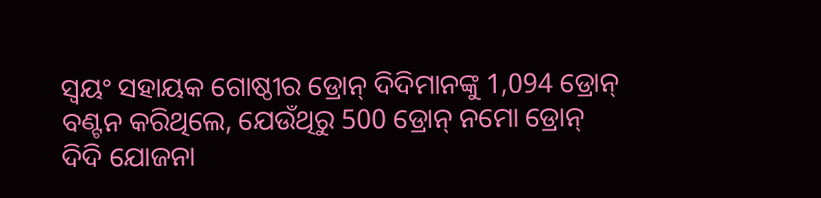ସ୍ୱୟଂ ସହାୟକ ଗୋଷ୍ଠୀର ଡ୍ରୋନ୍ ଦିଦିମାନଙ୍କୁ 1,094 ଡ୍ରୋନ୍ ବଣ୍ଟନ କରିଥିଲେ, ଯେଉଁଥିରୁ 500 ଡ୍ରୋନ୍ ନମୋ ଡ୍ରୋନ୍ ଦିଦି ଯୋଜନା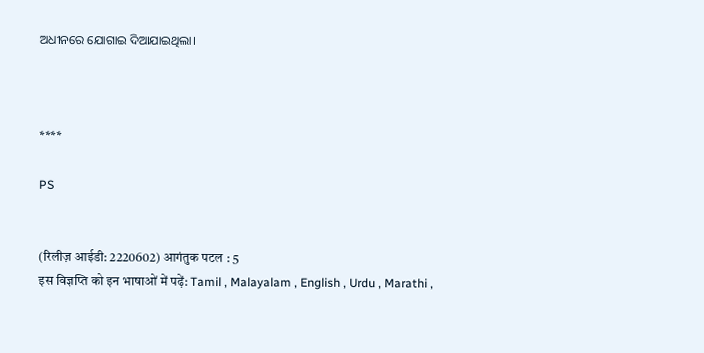ଅଧୀନରେ ଯୋଗାଇ ଦିଆଯାଇଥିଲା।



****

PS


(रिलीज़ आईडी: 2220602) आगंतुक पटल : 5
इस विज्ञप्ति को इन भाषाओं में पढ़ें: Tamil , Malayalam , English , Urdu , Marathi ,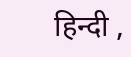हिन्दी ,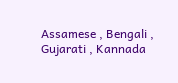Assamese , Bengali , Gujarati , Kannada